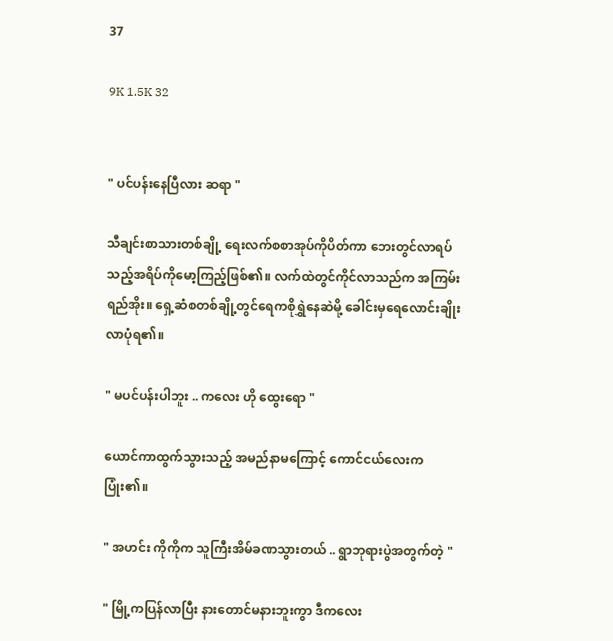37

9K 1.5K 32


" ပင်ပန်းနေပြီလား ဆရာ "

သီချင်းစာသားတစ်ချို့ ရေးလက်စစာအုပ်ကိုပိတ်ကာ ဘေးတွင်လာရပ်သည့်အရိပ်ကိုမော့ကြည့်ဖြစ်၏။ လက်ထဲတွင်ကိုင်လာသည်က အကြမ်းရည်အိုး။ ရှေ့ဆံစတစ်ချို့တွင်ရေကစိုရွှဲနေဆဲမို့ ခေါင်းမှရေလောင်းချိုးလာပုံရ၏။

" မပင်ပန်းပါဘူး .. ကလေး ဟို ထွေးရော "

ယောင်ကာထွက်သွားသည့် အမည်နာမကြောင့် ကောင်ငယ်လေးက ပြုံး၏။

" အဟင်း ကိုကိုက သူကြီးအိမ်ခဏသွားတယ် .. ရွာဘုရားပွဲအတွက်တဲ့ "

" မြို့ကပြန်လာပြီး နားတောင်မနားဘူးကွာ ဒီကလေး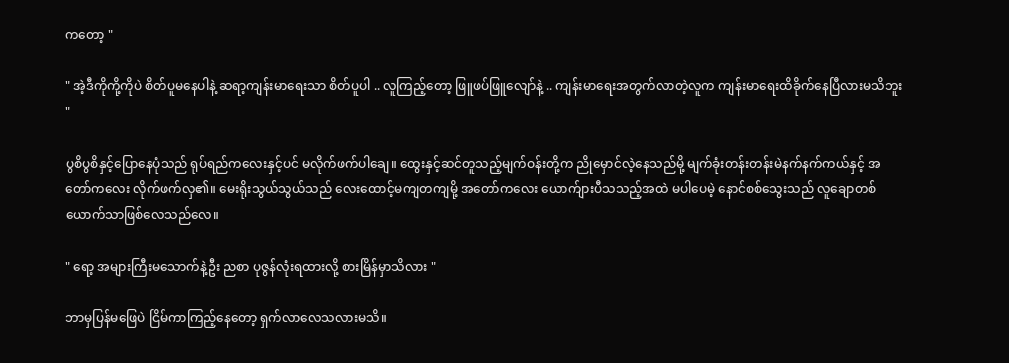ကတော့ "

" အဲ့ဒီကိုကို့ကိုပဲ စိတ်ပူမနေပါနဲ့ ဆရာ့ကျန်းမာရေးသာ စိတ်ပူပါ .. လူကြည့်တော့ ဖြူဖပ်ဖြူလျော်နဲ့ .. ကျန်းမာရေးအတွက်လာတဲ့လူက ကျန်းမာရေးထိခိုက်နေပြီလားမသိဘူး "

ပွစိပွစိနှင့်ပြောနေပုံသည် ရုပ်ရည်ကလေးနှင့်ပင် မလိုက်ဖက်ပါချေ။ ထွေးနှင့်ဆင်တူသည့်မျက်ဝန်းတို့က ညိုမှောင်လဲ့နေသည်မို့ မျက်ခုံးတန်းတန်းမဲနက်နက်ကယ်နှင့် အတော်ကလေး လိုက်ဖက်လှ၏။ မေးရိုးသွယ်သွယ်သည် လေးထောင့်မကျတကျမို့ အတော်ကလေး ယောက်ျားပီသသည့်အထဲ မပါပေမဲ့ နောင်စစ်သွေးသည် လူချောတစ်ယောက်သာဖြစ်လေသည်လေ။

" ရော့ အများကြီးမသောက်နဲ့ဦး ညစာ ပုဇွန်လုံးရထားလို့ စားမြိန်မှာသိလား "

ဘာမှပြန်မဖြေပဲ ငြိမ်ကာကြည့်နေတော့ ရှက်လာလေသလားမသိ။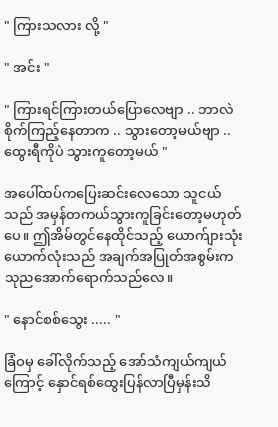" ကြားသလား လို့ "

" အင်း "

" ကြားရင်ကြားတယ်ပြောလေဗျာ .. ဘာလဲ စိုက်ကြည့်နေတာက .. သွားတော့မယ်ဗျာ .. ထွေးရီကိုပဲ သွားကူတော့မယ် "

အပေါ်ထပ်ကပြေးဆင်းလေသော သူငယ်သည် အမှန်တကယ်သွားကူခြင်းတော့မဟုတ်ပေ။ ဤအိမ်တွင်နေထိုင်သည့် ယောက်ျားသုံးယောက်လုံးသည် အချက်အပြုတ်အစွမ်းက သုညအောက်ရောက်သည်လေ။

" နောင်စစ်သွေး ..... "

ခြံဝမှ ခေါ်လိုက်သည့် အော်သံကျယ်ကျယ်ကြောင့် နှောင်ရစ်ထွေးပြန်လာပြီမှန်းသိ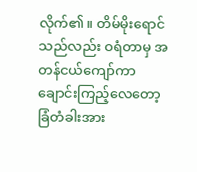လိုက်၏။ တိမ်မိုးရောင်သည်လည်း ဝရံတာမှ အတန်ငယ်ကျော်ကာ ချောင်းကြည့်လေတော့ ခြံတံခါးအား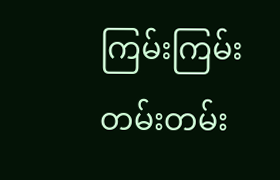ကြမ်းကြမ်းတမ်းတမ်း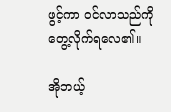ဖွင့်ကာ ဝင်လာသည်ကိုတွေ့လိုက်ရလေ၏။

အိုဘယ့်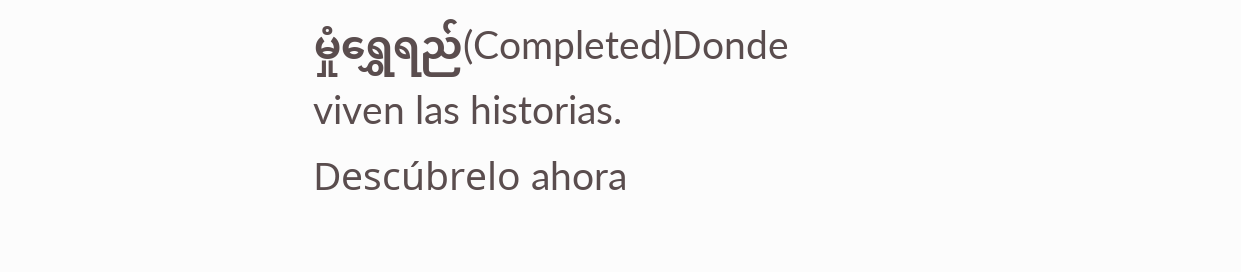မှုံရွှေရည်(Completed)Donde viven las historias. Descúbrelo ahora